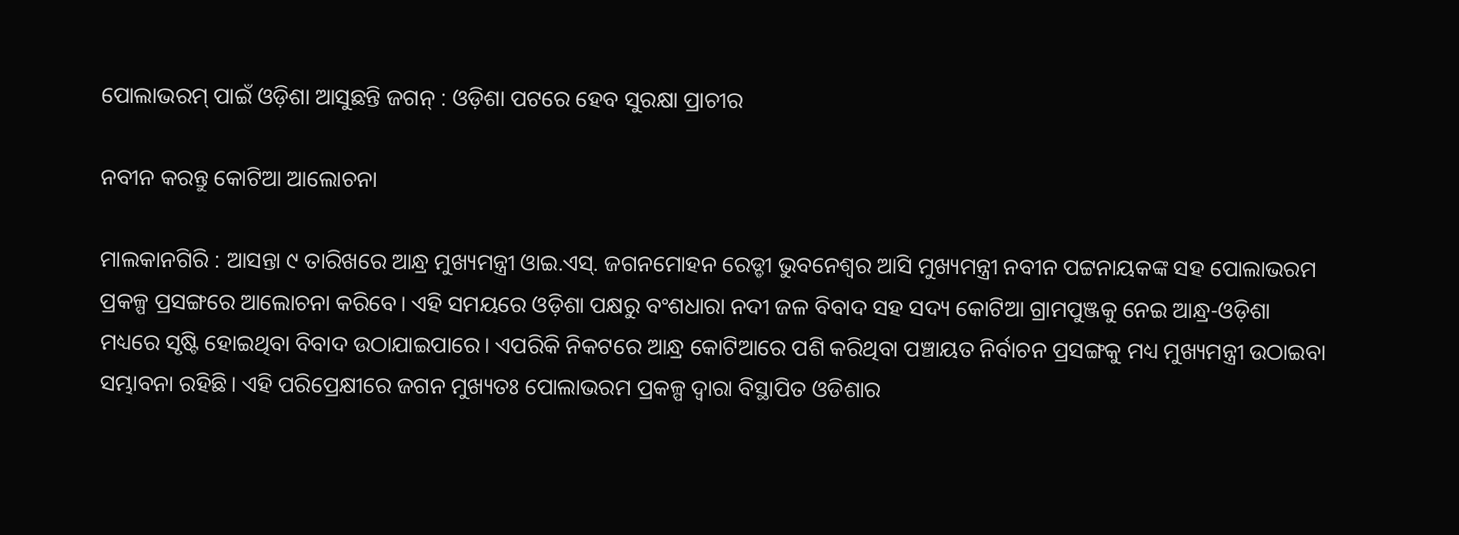ପୋଲାଭରମ୍‍ ପାଇଁ ଓଡ଼ିଶା ଆସୁଛନ୍ତି ଜଗନ୍‌ : ଓଡ଼ିଶା ପଟରେ ହେବ ସୁରକ୍ଷା ପ୍ରାଚୀର

ନବୀନ କରନ୍ତୁ କୋଟିଆ ଆଲୋଚନା

ମାଲକାନଗିରି : ଆସନ୍ତା ୯ ତାରିଖରେ ଆନ୍ଧ୍ର ମୁଖ୍ୟମନ୍ତ୍ରୀ ଓାଇ.ଏସ୍‍. ଜଗନମୋହନ ରେଡ୍ଡୀ ଭୁବନେଶ୍ୱର ଆସି ମୁଖ୍ୟମନ୍ତ୍ରୀ ନବୀନ ପଟ୍ଟନାୟକଙ୍କ ସହ ପୋଲାଭରମ ପ୍ରକଳ୍ପ ପ୍ରସଙ୍ଗରେ ଆଲୋଚନା କରିବେ। ଏହି ସମୟରେ ଓଡ଼ିଶା ପକ୍ଷରୁ ବଂଶଧାରା ନଦୀ ଜଳ ବିବାଦ ସହ ସଦ୍ୟ କୋଟିଆ ଗ୍ରାମପୁଞ୍ଜକୁ ନେଇ ଆନ୍ଧ୍ର-ଓଡ଼ିଶା ମଧ୍ୟରେ ସୃଷ୍ଟି ହୋଇଥିବା ବିବାଦ ଉଠାଯାଇପାରେ। ଏପରିକି ନିକଟରେ ଆନ୍ଧ୍ର କୋଟିଆରେ ପଶି କରିଥିବା ପଞ୍ଚାୟତ ନିର୍ବାଚନ ପ୍ରସଙ୍ଗକୁ ମଧ୍ୟ ମୁଖ୍ୟମନ୍ତ୍ରୀ ଉଠାଇବା ସମ୍ଭାବନା ରହିଛି। ଏହି ପରିପ୍ରେକ୍ଷୀରେ ଜଗନ ମୁଖ୍ୟତଃ ପୋଲାଭରମ ପ୍ରକଳ୍ପ ଦ୍ୱାରା ବିସ୍ଥାପିତ ଓଡିଶାର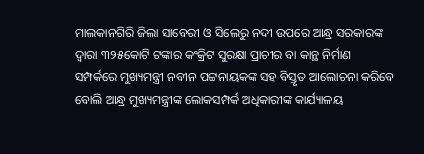ମାଲକାନଗିରି ଜିଲା ସାବେରୀ ଓ ସିଲେରୁ ନଦୀ ଉପରେ ଆନ୍ଧ୍ର ସରକାରଙ୍କ ଦ୍ୱାରା ୩୨୫କୋଟି ଟଙ୍କାର କଂକ୍ରିଟ ସୁରକ୍ଷା ପ୍ରାଚୀର ବା କାନ୍ଥ ନିର୍ମାଣ ସମ୍ପର୍କରେ ମୁଖ୍ୟମନ୍ତ୍ରୀ ନବୀନ ପଟ୍ଟନାୟକଙ୍କ ସହ ବିସ୍ତୃତ ଆଲୋଚନା କରିବେ ବୋଲି ଆନ୍ଧ୍ର ମୁଖ୍ୟମନ୍ତ୍ରୀଙ୍କ ଲୋକସମ୍ପର୍କ ଅଧିକାରୀଙ୍କ କାର୍ଯ୍ୟାଳୟ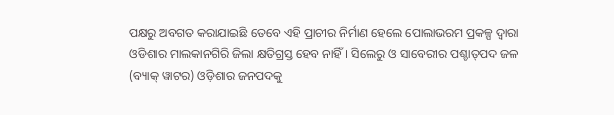ପକ୍ଷରୁ ଅବଗତ କରାଯାଇଛି ତେବେ ଏହି ପ୍ରାଚୀର ନିର୍ମାଣ ହେଲେ ପୋଲାଭରମ ପ୍ରକଳ୍ପ ଦ୍ୱାରା ଓଡିଶାର ମାଲକାନଗିରି ଜିଲା କ୍ଷତିଗ୍ରସ୍ତ ହେବ ନାହିଁ। ସିଲେରୁ ଓ ସାବେରୀର ପଶ୍ଚାତ୍‌ପଦ ଜଳ (ବ୍ୟାକ୍‌ ୱାଟର) ଓଡ଼ିଶାର ଜନପଦକୁ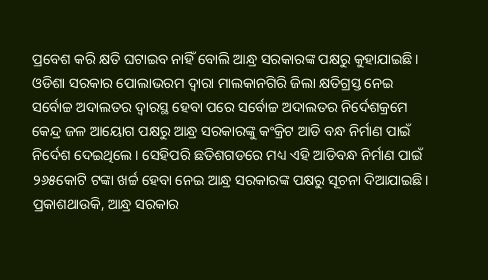ପ୍ରବେଶ କରି କ୍ଷତି ଘଟାଇବ ନାହିଁ ବୋଲି ଆନ୍ଧ୍ର ସରକାରଙ୍କ ପକ୍ଷରୁ କୁହାଯାଇଛି। ଓଡିଶା ସରକାର ପୋଲାଭରମ ଦ୍ୱାରା ମାଲକାନଗିରି ଜିଲା କ୍ଷତିଗ୍ରସ୍ତ ନେଇ ସର୍ବୋଚ୍ଚ ଅଦାଲତର ଦ୍ୱାରସ୍ଥ ହେବା ପରେ ସର୍ବୋଚ୍ଚ ଅଦାଲତର ନିର୍ଦେଶକ୍ରମେ କେନ୍ଦ୍ର ଜଳ ଆୟୋଗ ପକ୍ଷରୁ ଆନ୍ଧ୍ର ସରକାରଙ୍କୁ କଂକ୍ରିଟ ଆଡି ବନ୍ଧ ନିର୍ମାଣ ପାଇଁ ନିର୍ଦେଶ ଦେଇଥିଲେ। ସେହିପରି ଛତିଶଗଡରେ ମଧ୍ୟ ଏହି ଆଡିବନ୍ଧ ନିର୍ମାଣ ପାଇଁ ୨୬୫କୋଟି ଟଙ୍କା ଖର୍ଚ୍ଚ ହେବା ନେଇ ଆନ୍ଧ୍ର ସରକାରଙ୍କ ପକ୍ଷରୁ ସୂଚନା ଦିଆଯାଇଛି।
ପ୍ରକାଶଥାଉକି, ଆନ୍ଧ୍ର ସରକାର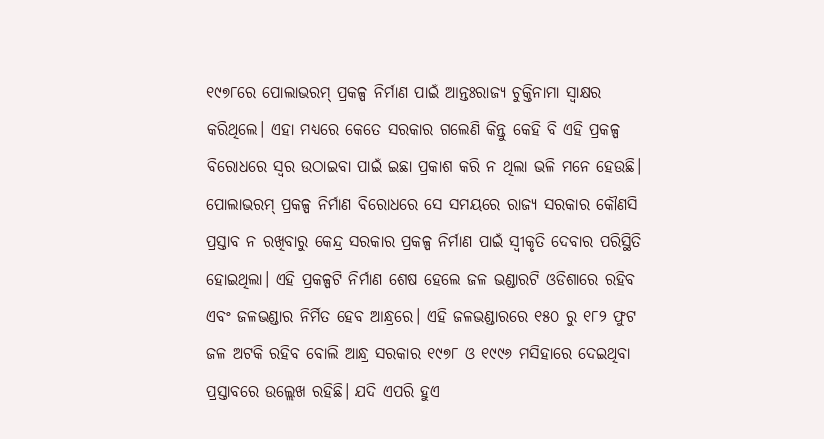୧୯୭୮ରେ ପୋଲାଭରମ୍‍ ପ୍ରକଳ୍ପ ନିର୍ମାଣ ପାଇଁ ଆନ୍ତଃରାଜ୍ୟ ଚୁକ୍ତିନାମା ସ୍ୱାକ୍ଷର କରିଥିଲେ। ଏହା ମଧ୍ୟରେ କେତେ ସରକାର ଗଲେଣି କିନ୍ତୁ କେହି ବି ଏହି ପ୍ରକଳ୍ପ ବିରୋଧରେ ସ୍ୱର ଉଠାଇବା ପାଇଁ ଇଛା ପ୍ରକାଶ କରି ନ ଥିଲା ଭଳି ମନେ ହେଉଛି। ପୋଲାଭରମ୍‍ ପ୍ରକଳ୍ପ ନିର୍ମାଣ ବିରୋଧରେ ସେ ସମୟରେ ରାଜ୍ୟ ସରକାର କୌଣସି ପ୍ରସ୍ତାବ ନ ରଖିବାରୁ କେନ୍ଦ୍ର ସରକାର ପ୍ରକଳ୍ପ ନିର୍ମାଣ ପାଇଁ ସ୍ୱୀକୃତି ଦେବାର ପରିସ୍ଥିତି ହୋଇଥିଲା। ଏହି ପ୍ରକଳ୍ପଟି ନିର୍ମାଣ ଶେଷ ହେଲେ ଜଳ ଭଣ୍ଡାରଟି ଓଡିଶାରେ ରହିବ ଏବଂ ଜଳଭଣ୍ଡାର ନିର୍ମିତ ହେବ ଆନ୍ଧ୍ରରେ। ଏହି ଜଳଭଣ୍ଡାରରେ ୧୫୦ ରୁ ୧୮୨ ଫୁଟ ଜଳ ଅଟକି ରହିବ ବୋଲି ଆନ୍ଧ୍ର ସରକାର ୧୯୭୮ ଓ ୧୯୯୬ ମସିହାରେ ଦେଇଥିବା ପ୍ରସ୍ତାବରେ ଉଲ୍ଲେଖ ରହିଛି। ଯଦି ଏପରି ହୁଏ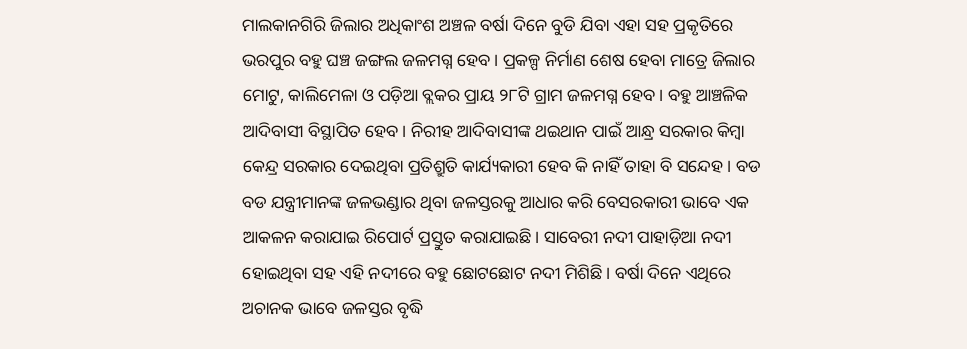ମାଲକାନଗିରି ଜିଲାର ଅଧିକାଂଶ ଅଞ୍ଚଳ ବର୍ଷା ଦିନେ ବୁଡି ଯିବା ଏହା ସହ ପ୍ରକୃତିରେ ଭରପୁର ବହୁ ଘଞ୍ଚ ଜଙ୍ଗଲ ଜଳମଗ୍ନ ହେବ। ପ୍ରକଳ୍ପ ନିର୍ମାଣ ଶେଷ ହେବା ମାତ୍ରେ ଜିଲାର ମୋଟୁ, କାଲିମେଳା ଓ ପଡ଼ିଆ ବ୍ଲକର ପ୍ରାୟ ୨୮ଟି ଗ୍ରାମ ଜଳମଗ୍ନ ହେବ। ବହୁ ଆଞ୍ଚଳିକ ଆଦିବାସୀ ବିସ୍ଥାପିତ ହେବ। ନିରୀହ ଆଦିବାସୀଙ୍କ ଥଇଥାନ ପାଇଁ ଆନ୍ଧ୍ର ସରକାର କିମ୍ବା କେନ୍ଦ୍ର ସରକାର ଦେଇଥିବା ପ୍ରତିଶ୍ରୁତି କାର୍ଯ୍ୟକାରୀ ହେବ କି ନାହିଁ ତାହା ବି ସନ୍ଦେହ। ବଡ ବଡ ଯନ୍ତ୍ରୀମାନଙ୍କ ଜଳଭଣ୍ଡାର ଥିବା ଜଳସ୍ତରକୁ ଆଧାର କରି ବେସରକାରୀ ଭାବେ ଏକ ଆକଳନ କରାଯାଇ ରିପୋର୍ଟ ପ୍ରସ୍ତୁତ କରାଯାଇଛି। ସାବେରୀ ନଦୀ ପାହାଡ଼ିଆ ନଦୀ ହୋଇଥିବା ସହ ଏହି ନଦୀରେ ବହୁ ଛୋଟଛୋଟ ନଦୀ ମିଶିଛି। ବର୍ଷା ଦିନେ ଏଥିରେ ଅଚାନକ ଭାବେ ଜଳସ୍ତର ବୃଦ୍ଧି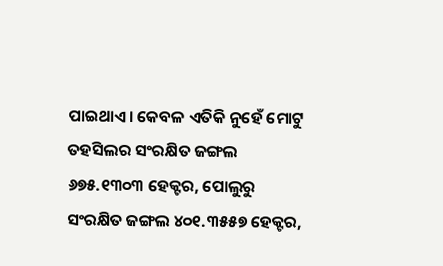ପାଇଥାଏ। କେବଳ ଏତିକି ନୁହେଁ ମୋଟୁ ତହସିଲର ସଂରକ୍ଷିତ ଜଙ୍ଗଲ ୬୭୫.୧୩୦୩ ହେକ୍ଟର, ପୋଲୁରୁ ସଂରକ୍ଷିତ ଜଙ୍ଗଲ ୪୦୧.୩୫୫୭ ହେକ୍ଟର,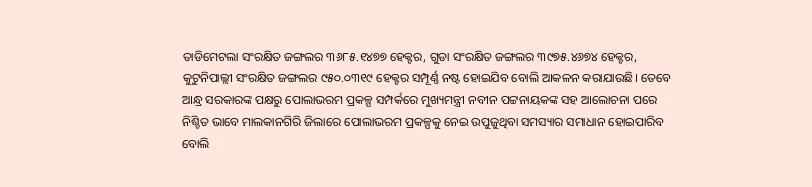ତାଡିମେଟଲା ସଂରକ୍ଷିତ ଜଙ୍ଗଲର ୩୬୮୫.୧୪୭୭ ହେକ୍ଟର, ଗୁଡା ସଂରକ୍ଷିତ ଜଙ୍ଗଲର ୩୯୭୫.୪୬୭୪ ହେକ୍ଟର, କୁଟୁନିପାଲ୍ଲୀ ସଂରକ୍ଷିତ ଜଙ୍ଗଲର ୯୫୦.୦୩୧୯ ହେକ୍ଟର ସମ୍ପୂର୍ଣ୍ଣ ନଷ୍ଟ ହୋଇଯିବ ବୋଲି ଆକଳନ କରାଯାଉଛି। ତେବେ ଆନ୍ଧ୍ର ସରକାରଙ୍କ ପକ୍ଷରୁ ପୋଲାଭରମ ପ୍ରକଳ୍ପ ସମ୍ପର୍କରେ ମୁଖ୍ୟମନ୍ତ୍ରୀ ନବୀନ ପଟ୍ଟନାୟକଙ୍କ ସହ ଆଲୋଚନା ପରେ ନିଶ୍ଚିତ ଭାବେ ମାଲକାନଗିରି ଜିଲାରେ ପୋଲାଭରମ ପ୍ରକଳ୍ପକୁ ନେଇ ଉପୁଜୁଥିବା ସମସ୍ୟାର ସମାଧାନ ହୋଇପାରିବ ବୋଲି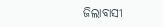ଜିଲାବାସୀ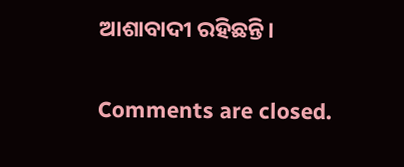ଆଶାବାଦୀ ରହିଛନ୍ତି।

Comments are closed.